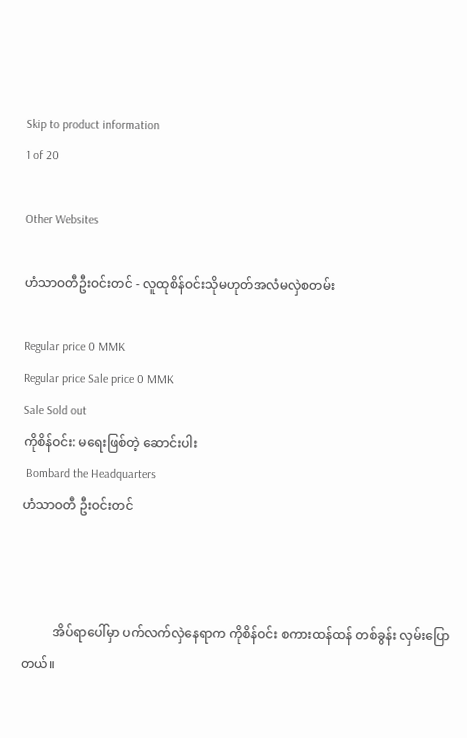Skip to product information
1 of 20

Other Websites

ဟံသာဝတီဦးဝင်းတင် - လူထုစိန်ဝင်းသိုမဟုတ်အလံမလှဲစတမ်း

Regular price 0 MMK
Regular price Sale price 0 MMK
Sale Sold out
ကိုစိန်ဝင်း: မရေးဖြစ်တဲ့ ဆောင်းပါး
 Bombard the Headquarters
ဟံသာဝတီ ဦးဝင်းတင်



          အိပ်ရာပေါ်မှာ ပက်လက်လှဲနေရာက ကိုစိန်ဝင်း စကားထန်ထန် တစ်ခွန်း လှမ်းပြောတယ်။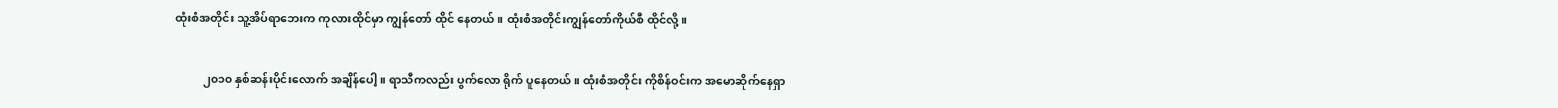ထုံးစံအတိုင်း သူ့အိပ်ရာဘေးက ကုလားထိုင်မှာ ကျွန်တော် ထိုင် နေတယ်။ ထုံးစံအတိုင်းကျွန်တော်ကိုယ်စီ ထိုင်လို့။

          ၂၀၁၀ နှစ်ဆန်းပိုင်းလောက် အချိန်ပေါ့။ ရာသီကလည်း ပွက်လော ရိုက် ပူနေတယ်။ ထုံးစံအတိုင်း ကိုစိန်ဝင်းက အမောဆိုက်နေရှာ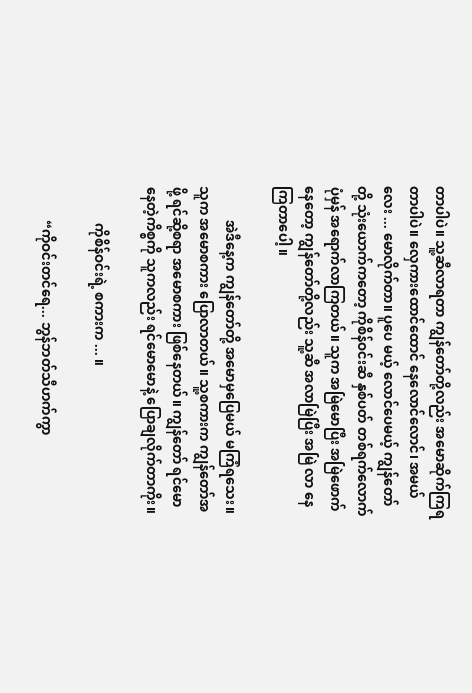တာပါပဲ။ သူ့ဆီလာရတာ ကျွန်တော်တို့လည်း အမောဆိုက်ကြရတာပါပဲ။ လှေကားထောင်ထောင် နေလောင်လောင်၊ အမယ်လေး ... မောလိုက်တာ။ ပူပေ မယ့် လောင်ပေမယ့် ကျွန်တော်တို့ သုံးယောက်ကတော့ ကိုစိန်ဝင်းဆီ နှစ်ပတ် တစ်ရက်လောက် ပုံမှန် အရောက်လာကြတယ်။ သူက အမြဲမောပြီး အမြဲဖောက်နေတော့ ကျွန်တော်တို့လည်း သူ့ဆီ အလာမြဲပြီး အမြဲ လာ နေကြတာပေါ့ ။

          အဲဒီနေ့က ကျွန်တော်တို့ အမောမှပြေမယ် မကြံရသေး။ သူက အမောစကား ပြောလာတယ်။ သူ့စကားက ကျွန်တော်အဖို့ ရင်ဆို့စရာ အမောစကား ဖြစ်နေတယ်။ ကျွန်တော် ရင်မောနေတဲ့ကိစ္စကို သူကလည်း ရင်မောမောနဲ့ ပြောချလိုက်တာကိုး။

           ကိုစိန်ဝင်းရဲ့ စကားက ... ။

          “ကိုဝင်းတင်ရေ... ဘွန်ဘတ်သီဟက်ကွာ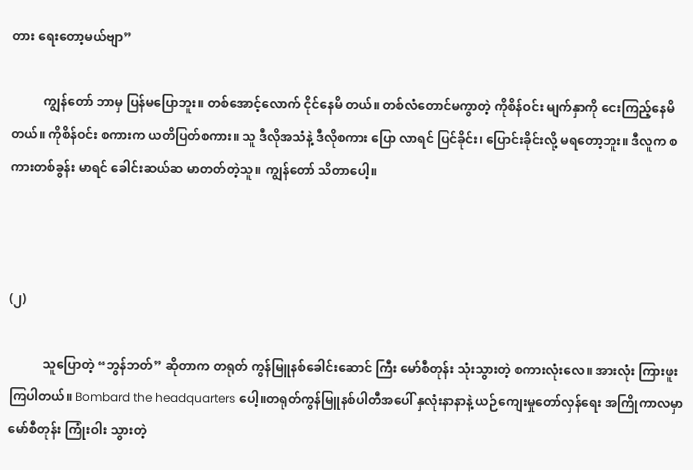တား ရေးတော့မယ်ဗျာ”

          ကျွန်တော် ဘာမှ ပြန်မပြောဘူး။ တစ်အောင့်လောက် ငိုင်နေမိ တယ်။ တစ်လံတောင်မကွာတဲ့ ကိုစိန်ဝင်း မျက်နှာကို ငေးကြည့်နေမိတယ်။ ကိုစိန်ဝင်း စကားက ယတိပြတ်စကား။ သူ ဒီလိုအသံနဲ့ ဒီလိုစကား ပြော လာရင် ပြင်ခိုင်း၊ ပြောင်းခိုင်းလို့ မရတော့ဘူး။ ဒီလူက စကားတစ်ခွန်း မာရင် ခေါင်းဆယ်ဆ မာတတ်တဲ့သူ။ ကျွန်တော် သိတာပေါ့။



(၂)

           သူပြောတဲ့ “ဘွန်ဘတ်” ဆိုတာက တရုတ် ကွန်မြူနစ်ခေါင်းဆောင် ကြီး မော်စီတုန်း သုံးသွားတဲ့ စကားလုံးလေ။ အားလုံး ကြားဖူးကြပါတယ်။ Bombard the headquarters ပေါ့။တရုတ်ကွန်မြူနစ်ပါတီအပေါ် နှလုံးနာနာနဲ့ ယဉ်ကျေးမှုတော်လှန်ရေး အကြိုကာလမှာ မော်စီတုန်း ကြုံးဝါး သွားတဲ့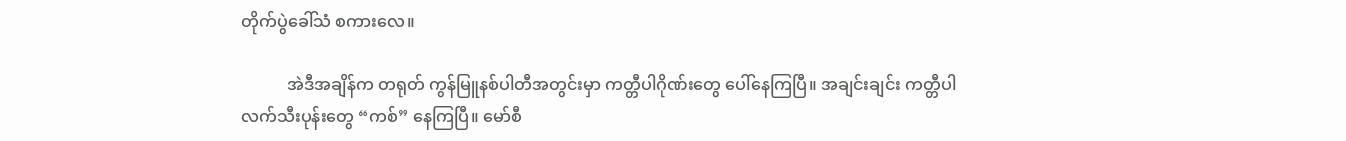တိုက်ပွဲခေါ်သံ စကားလေ။

           အဲဒီအချိန်က တရုတ် ကွန်မြူနစ်ပါတီအတွင်းမှာ ကတ္တီပါဂိုဏ်းတွေ ပေါ်နေကြပြီ။ အချင်းချင်း ကတ္တီပါလက်သီးပုန်းတွေ “ကစ်” နေကြပြီ။ မော်စီ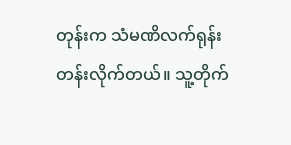တုန်းက သံမဏိလက်ရုန်း တန်းလိုက်တယ်။ သူ့တိုက်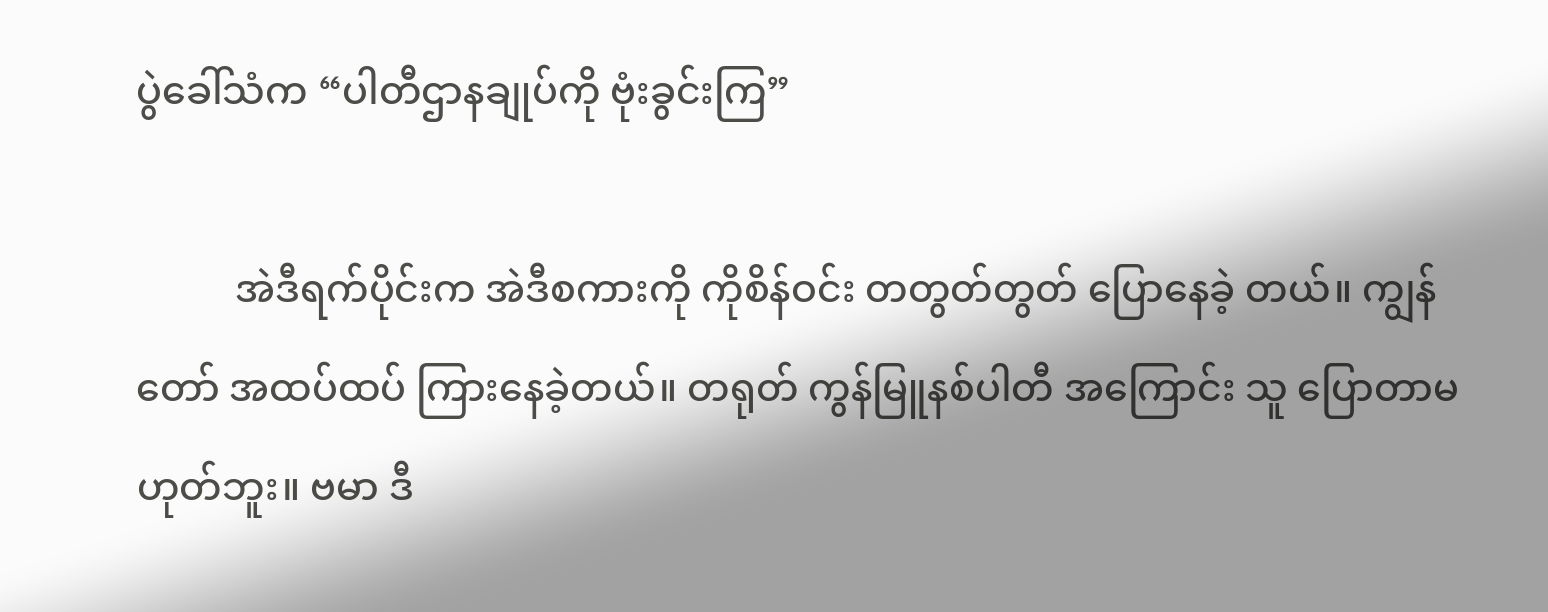ပွဲခေါ်သံက “ပါတီဌာနချုပ်ကို ဗုံးခွင်းကြ”

          အဲဒီရက်ပိုင်းက အဲဒီစကားကို ကိုစိန်ဝင်း တတွတ်တွတ် ပြောနေခဲ့ တယ်။ ကျွန်တော် အထပ်ထပ် ကြားနေခဲ့တယ်။ တရုတ် ကွန်မြူနစ်ပါတီ အကြောင်း သူ ပြောတာမဟုတ်ဘူး။ ဗမာ ဒီ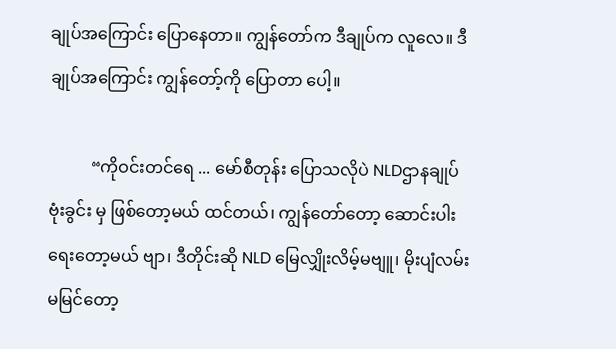ချုပ်အကြောင်း ပြောနေတာ။ ကျွန်တော်က ဒီချုပ်က လူလေ။ ဒီချုပ်အကြောင်း ကျွန်တော့်ကို ပြောတာ ပေါ့။

          “ကိုဝင်းတင်ရေ ... မော်စီတုန်း ပြောသလိုပဲ NLDဌာနချုပ် ဗုံးခွင်း မှ ဖြစ်တော့မယ် ထင်တယ်၊ ကျွန်တော်တော့ ဆောင်းပါး ရေးတော့မယ် ဗျာ၊ ဒီတိုင်းဆို NLD မြေလျှိုးလိမ့်မဗျူ၊ မိုးပျံလမ်း မမြင်တော့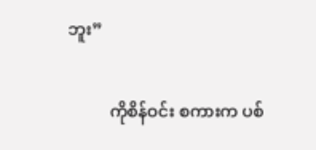ဘူး”

          ကိုစိန်ဝင်း စကားက ပစ်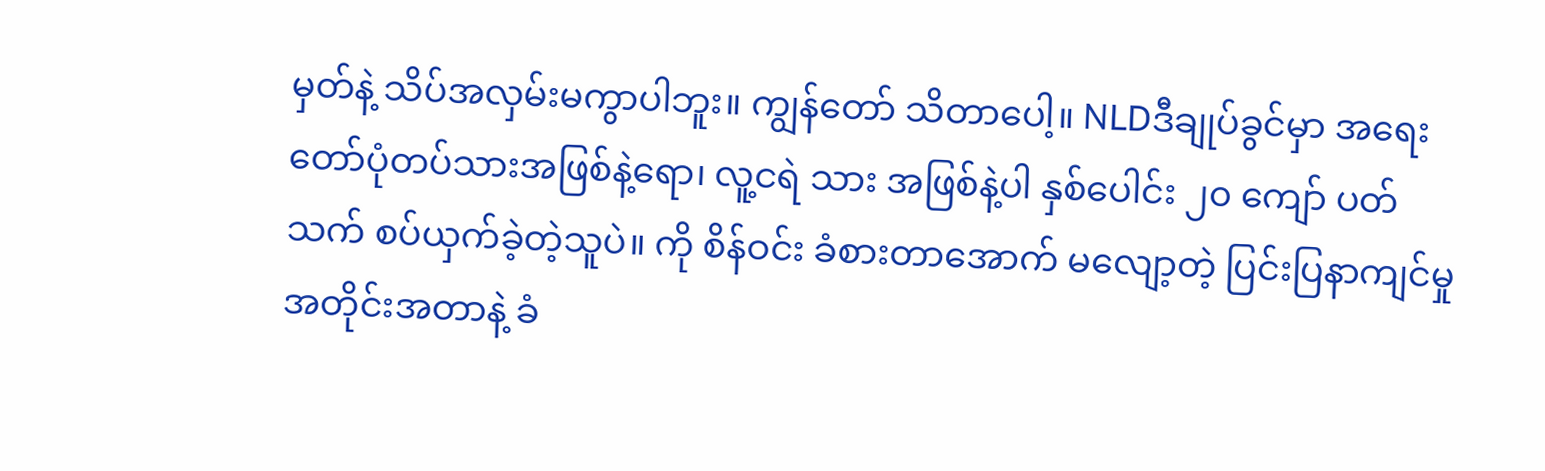မှတ်နဲ့ သိပ်အလှမ်းမကွာပါဘူး။ ကျွန်တော် သိတာပေါ့။ NLDဒီချုပ်ခွင်မှာ အရေးတော်ပုံတပ်သားအဖြစ်နဲ့ရော၊ လူ့ငရဲ သား အဖြစ်နဲ့ပါ နှစ်ပေါင်း ၂၀ ကျော် ပတ်သက် စပ်ယှက်ခဲ့တဲ့သူပဲ။ ကို စိန်ဝင်း ခံစားတာအောက် မလျော့တဲ့ ပြင်းပြနာကျင်မှု အတိုင်းအတာနဲ့ ခံ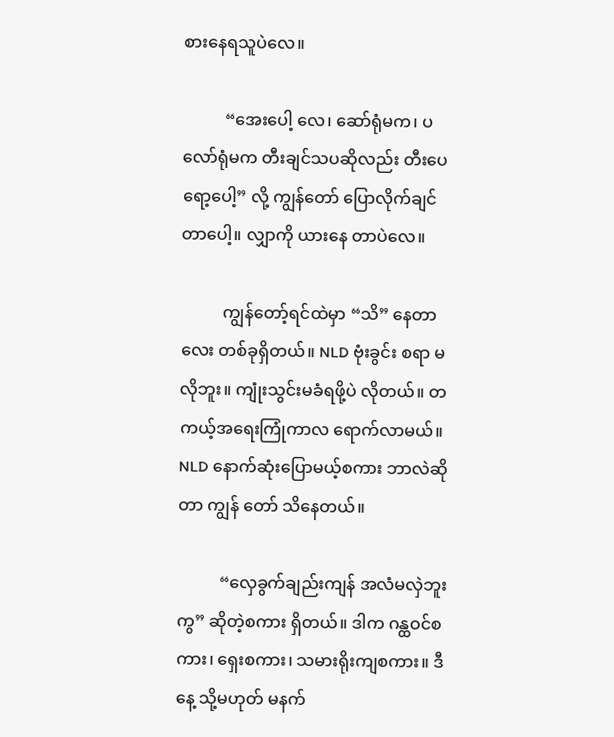စားနေရသူပဲလေ။

          “အေးပေါ့ လေ၊ ဆော်ရုံမက၊ ပလော်ရုံမက တီးချင်သပဆိုလည်း တီးပေရော့ပေါ့” လို့ ကျွန်တော် ပြောလိုက်ချင်တာပေါ့။ လျှာကို ယားနေ တာပဲလေ။

          ကျွန်တော့်ရင်ထဲမှာ “သိ” နေတာလေး တစ်ခုရှိတယ်။ NLD ဗုံးခွင်း စရာ မလိုဘူး။ ကျုံးသွင်းမခံရဖို့ပဲ လိုတယ်။ တကယ့်အရေးကြုံကာလ ရောက်လာမယ်။ NLD နောက်ဆုံးပြောမယ့်စကား ဘာလဲဆိုတာ ကျွန် တော် သိနေတယ်။

          “လှေခွက်ချည်းကျန် အလံမလှဲဘူးကွ” ဆိုတဲ့စကား ရှိတယ်။ ဒါက ဂန္ထဝင်စကား၊ ရှေးစကား၊ သမားရိုးကျစကား။ ဒီနေ့ သို့မဟုတ် မနက်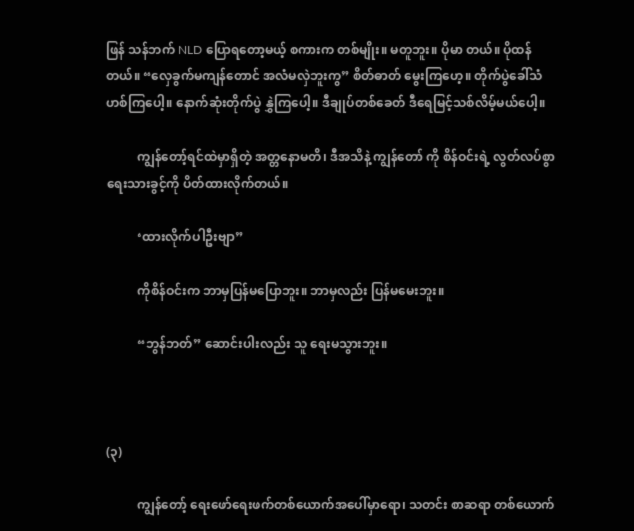ဖြန် သန်ဘက် NLD ပြောရတော့မယ့် စကားက တစ်မျိုး။ မတူဘူး။ ပိုမာ တယ်။ ပိုထန်တယ်။ “လှေခွက်မကျန်တောင် အလံမလှဲဘူးကွ” စိတ်ဓာတ် မွေးကြဟေ့။ တိုက်ပွဲခေါ်သံ ဟစ်ကြပေါ့။ နောက်ဆုံးတိုက်ပွဲ နွှဲကြပေါ့။ ဒီချုပ်တစ်ခေတ် ဒီရေမြင့်သစ်လိမ့်မယ်ပေါ့။

          ကျွန်တော့်ရင်ထဲမှာရှိတဲ့ အတ္တနောမတိ၊ ဒီအသိနဲ့ ကျွန်တော် ကို စိန်ဝင်းရဲ့ လွတ်လပ်စွာ ရေးသားခွင့်ကို ပိတ်ထားလိုက်တယ်။

          ‘ထားလိုက်ပါဦးဗျာ”

          ကိုစိန်ဝင်းက ဘာမှပြန်မပြောဘူး။ ဘာမှလည်း ပြန်မမေးဘူး။

          “ဘွန်ဘတ်” ဆောင်းပါးလည်း သူ ရေးမသွားဘူး။



(၃)

          ကျွန်တော့် ရေးဖော်ရေးဖက်တစ်ယောက်အပေါ်မှာရော၊ သတင်း စာဆရာ တစ်ယောက်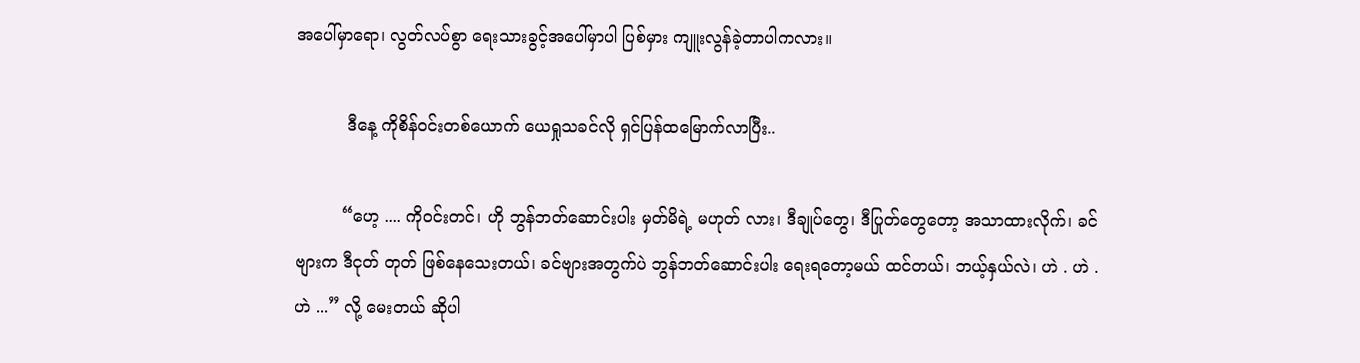အပေါ်မှာရော၊ လွတ်လပ်စွာ ရေးသားခွင့်အပေါ်မှာပါ ပြစ်မှား ကျူးလွန်ခဲ့တာပါကလား။

          ဒီနေ့ ကိုစိန်ဝင်းတစ်ယောက် ယေရှုသခင်လို ရှင်ပြန်ထမြောက်လာပြီး..

         “ဟေ့ .... ကိုဝင်းတင်၊ ဟို ဘွန်ဘတ်ဆောင်းပါး မှတ်မိရဲ့ မဟုတ် လား၊ ဒီချုပ်တွေ၊ ဒီပြုတ်တွေတော့ အသာထားလိုက်၊ ခင်ဗျားက ဒီငုတ် တုတ် ဖြစ်နေသေးတယ်၊ ခင်ဗျားအတွက်ပဲ ဘွန်ဘတ်ဆောင်းပါး ရေးရတော့မယ် ထင်တယ်၊ ဘယ့်နှယ်လဲ၊ ဟဲ . ဟဲ . ဟဲ ...” လို့ မေးတယ် ဆိုပါ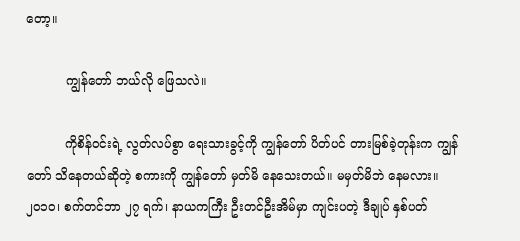တော့။

          ကျွန်တော် ဘယ်လို ဖြေသလဲ။

          ကိုစိန်ဝင်းရဲ့ လွတ်လပ်စွာ ရေးသားခွင့်ကို ကျွန်တော် ပိတ်ပင် တားမြစ်ခဲ့တုန်းက ကျွန်တော် သိနေတယ်ဆိုတဲ့ စကားကို ကျွန်တော် မှတ်မိ နေသေးတယ်။ မမှတ်မိဘဲ နေမလား။ ၂၀၁၀၊ စက်တင်ဘာ ၂၇ ရက်၊ နာယကကြီး ဦးတင်ဦးအိမ်မှာ ကျင်းပတဲ့ ဒီချုပ် နှစ်ပတ်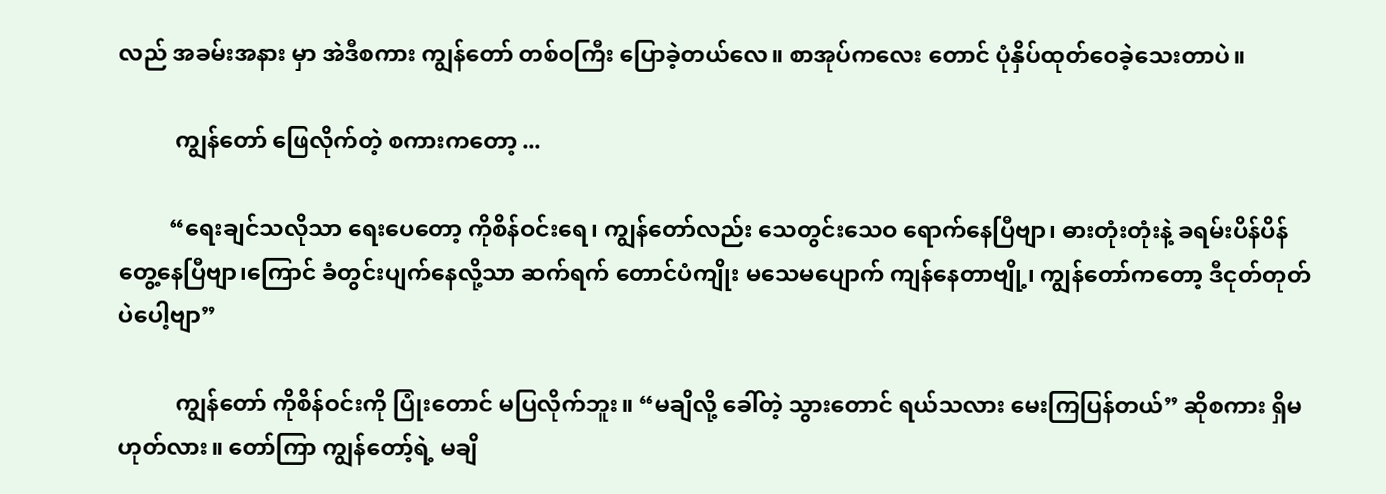လည် အခမ်းအနား မှာ အဲဒီစကား ကျွန်တော် တစ်ဝကြီး ပြောခဲ့တယ်လေ။ စာအုပ်ကလေး တောင် ပုံနှိပ်ထုတ်ဝေခဲ့သေးတာပဲ။

          ကျွန်တော် ဖြေလိုက်တဲ့ စကားကတော့ ...

         “ရေးချင်သလိုသာ ရေးပေတော့ ကိုစိန်ဝင်းရေ၊ ကျွန်တော်လည်း သေတွင်းသေဝ ရောက်နေပြီဗျာ၊ ဓားတုံးတုံးနဲ့ ခရမ်းပိန်ပိန် တွေ့နေပြီဗျာ၊ကြောင် ခံတွင်းပျက်နေလို့သာ ဆက်ရက် တောင်ပံကျိုး မသေမပျောက် ကျန်နေတာဗျို့၊ ကျွန်တော်ကတော့ ဒီငုတ်တုတ်ပဲပေါ့ဗျာ”

          ကျွန်တော် ကိုစိန်ဝင်းကို ပြုံးတောင် မပြလိုက်ဘူး။ “မချိလို့ ခေါ်တဲ့ သွားတောင် ရယ်သလား မေးကြပြန်တယ်” ဆိုစကား ရှိမဟုတ်လား။ တော်ကြာ ကျွန်တော့်ရဲ့ မချိ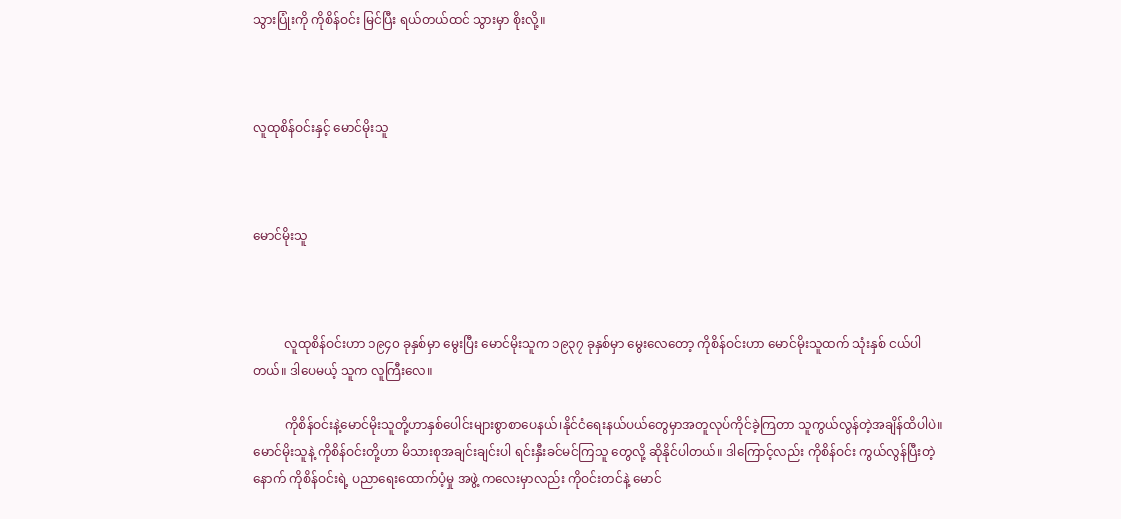သွားပြုံးကို ကိုစိန်ဝင်း မြင်ပြီး ရယ်တယ်ထင် သွားမှာ စိုးလို့။



လူထုစိန်ဝင်းနှင့် မောင်မိုးသူ



မောင်မိုးသူ



          လူထုစိန်ဝင်းဟာ ၁၉၄၀ ခုနှစ်မှာ မွေးပြီး မောင်မိုးသူက ၁၉၃၇ ခုနှစ်မှာ မွေးလေတော့ ကိုစိန်ဝင်းဟာ မောင်မိုးသူထက် သုံးနှစ် ငယ်ပါ တယ်။ ဒါပေမယ့် သူက လူကြီးလေ။

          ကိုစိန်ဝင်းနဲ့မောင်မိုးသူတို့ဟာနှစ်ပေါင်းများစွာစာပေနယ်၊နိုင်ငံရေးနယ်ပယ်တွေမှာအတူလုပ်ကိုင်ခဲ့ကြတာ သူကွယ်လွန်တဲ့အချိန်ထိပါပဲ။ မောင်မိုးသူနဲ့ ကိုစိန်ဝင်းတို့ဟာ မိသားစုအချင်းချင်းပါ ရင်းနှီးခင်မင်ကြသူ တွေလို့ ဆိုနိုင်ပါတယ်။ ဒါကြောင့်လည်း ကိုစိန်ဝင်း ကွယ်လွန်ပြီးတဲ့နောက် ကိုစိန်ဝင်းရဲ့ ပညာရေးထောက်ပံ့မှု အဖွဲ့ ကလေးမှာလည်း ကိုဝင်းတင်နဲ့ မောင်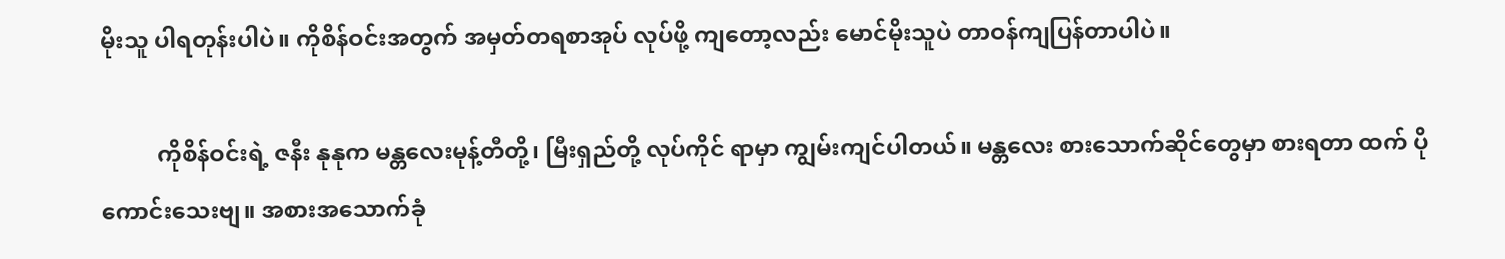မိုးသူ ပါရတုန်းပါပဲ။ ကိုစိန်ဝင်းအတွက် အမှတ်တရစာအုပ် လုပ်ဖို့ ကျတော့လည်း မောင်မိုးသူပဲ တာဝန်ကျပြန်တာပါပဲ။

          ကိုစိန်ဝင်းရဲ့ ဇနီး နုနုက မန္တလေးမုန့်တီတို့၊ မြီးရှည်တို့ လုပ်ကိုင် ရာမှာ ကျွမ်းကျင်ပါတယ်။ မန္တလေး စားသောက်ဆိုင်တွေမှာ စားရတာ ထက် ပိုကောင်းသေးဗျ။ အစားအသောက်ခုံ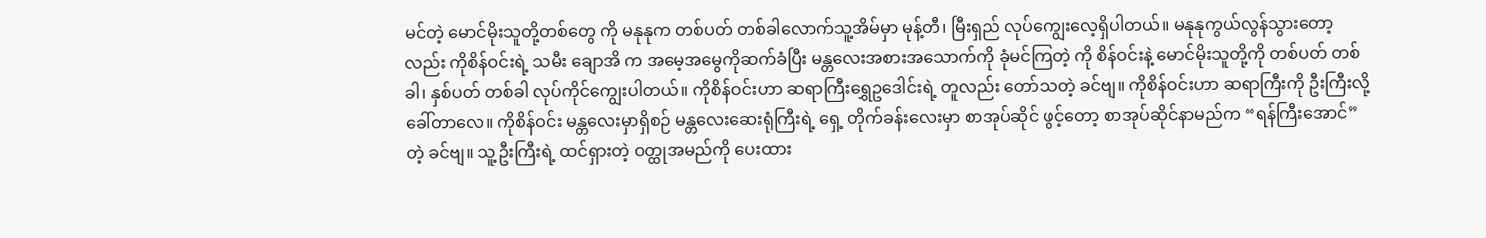မင်တဲ့ မောင်မိုးသူတို့တစ်တွေ ကို မနုနုက တစ်ပတ် တစ်ခါလောက်သူ့အိမ်မှာ မုန့်တီ၊ မြီးရှည် လုပ်ကျွေးလေ့ရှိပါတယ်။ မနုနုကွယ်လွန်သွားတော့လည်း ကိုစိန်ဝင်းရဲ့ သမီး ချောအိ က အမေ့အမွေကိုဆက်ခံပြီး မန္တလေးအစားအသောက်ကို ခုံမင်ကြတဲ့ ကို စိန်ဝင်းနဲ့ မောင်မိုးသူတို့ကို တစ်ပတ် တစ်ခါ၊ နှစ်ပတ် တစ်ခါ လုပ်ကိုင်ကျွေးပါတယ်။ ကိုစိန်ဝင်းဟာ ဆရာကြီးရွှေဥဒေါင်းရဲ့ တူလည်း တော်သတဲ့ ခင်ဗျ။ ကိုစိန်ဝင်းဟာ ဆရာကြီးကို ဦးကြီးလို့ ခေါ်တာလေ။ ကိုစိန်ဝင်း မန္တလေးမှာရှိစဉ် မန္တလေးဆေးရုံကြီးရဲ့ ရှေ့ တိုက်ခန်းလေးမှာ စာအုပ်ဆိုင် ဖွင့်တော့ စာအုပ်ဆိုင်နာမည်က “ရန်ကြီးအောင်” တဲ့ ခင်ဗျ။ သူ့ဦးကြီးရဲ့ ထင်ရှားတဲ့ ဝတ္ထုအမည်ကို ပေးထား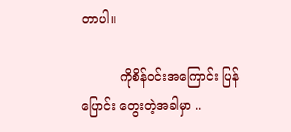တာပါ။

          ကိုစိန်ဝင်းအကြောင်း ပြန်ပြောင်း တွေးတဲ့အခါမှာ ..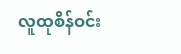လူထုစိန်ဝင်း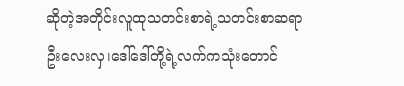ဆိုတဲ့အတိုင်းလူထုသတင်းစာရဲ့သတင်းစာဆရာဦးလေးလှ၊ဒေါ်ဒေါ်တို့ရဲ့လက်ကသုံးတောင်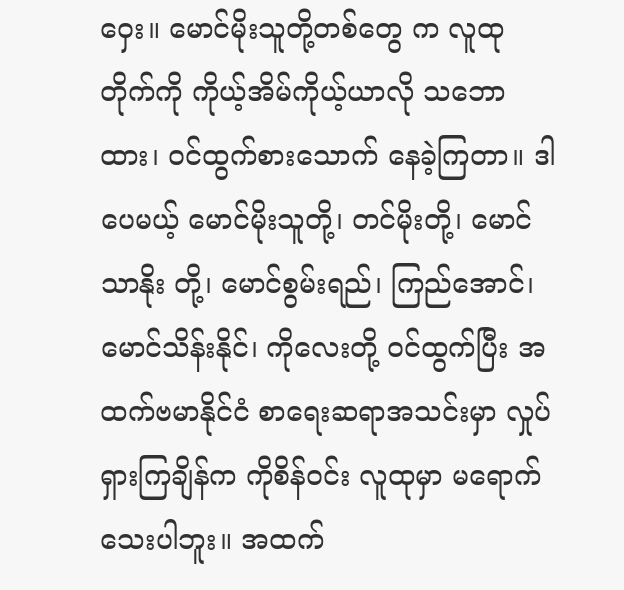ဝှေး။ မောင်မိုးသူတို့တစ်တွေ က လူထုတိုက်ကို ကိုယ့်အိမ်ကိုယ့်ယာလို သဘောထား၊ ဝင်ထွက်စားသောက် နေခဲ့ကြတာ။ ဒါပေမယ့် မောင်မိုးသူတို့၊ တင်မိုးတို့၊ မောင်သာနိုး တို့၊ မောင်စွမ်းရည်၊ ကြည်အောင်၊ မောင်သိန်းနိုင်၊ ကိုလေးတို့ ဝင်ထွက်ပြီး အထက်ဗမာနိုင်ငံ စာရေးဆရာအသင်းမှာ လှုပ်ရှားကြချိန်က ကိုစိန်ဝင်း လူထုမှာ မရောက်သေးပါဘူး။ အထက်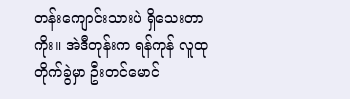တန်းကျောင်းသားပဲ ရှိသေးတာကိုး။ အဲဒီတုန်းက ရန်ကုန် လူထုတိုက်ခွဲမှာ ဦးတင်မောင်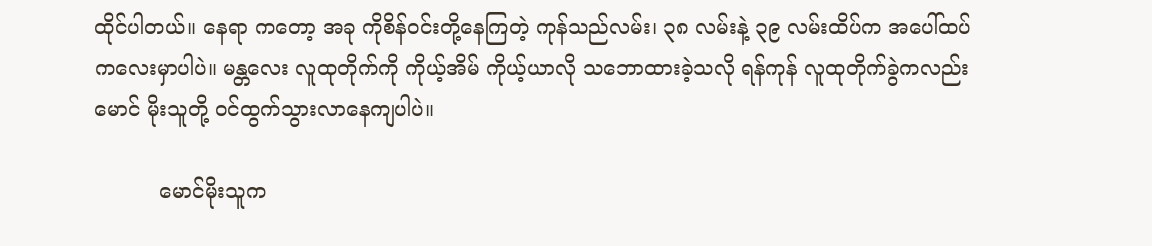ထိုင်ပါတယ်။ နေရာ ကတော့ အခု ကိုစိန်ဝင်းတို့နေကြတဲ့ ကုန်သည်လမ်း၊ ၃၈ လမ်းနဲ့ ၃၉ လမ်းထိပ်က အပေါ်ထပ်ကလေးမှာပါပဲ။ မန္တလေး လူထုတိုက်ကို ကိုယ့်အိမ် ကိုယ့်ယာလို သဘောထားခဲ့သလို ရန်ကုန် လူထုတိုက်ခွဲကလည်း မောင် မိုးသူတို့ ဝင်ထွက်သွားလာနေကျပါပဲ။

          မောင်မိုးသူက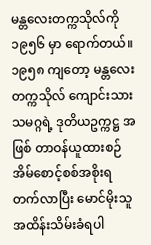မန္တလေးတက္ကသိုလ်ကို ၁၉၅၆ မှာ ရောက်တယ်။ ၁၉၅၈ ကျတော့ မန္တလေးတက္ကသိုလ် ကျောင်းသားသမဂ္ဂရဲ့ ဒုတိယဥက္ကဋ္ဌ အဖြစ် တာဝန်ယူထားစဉ် အိမ်စောင့်စစ်အစိုးရ တက်လာပြီး မောင်မိုးသူ အထိန်းသိမ်းခံရပါ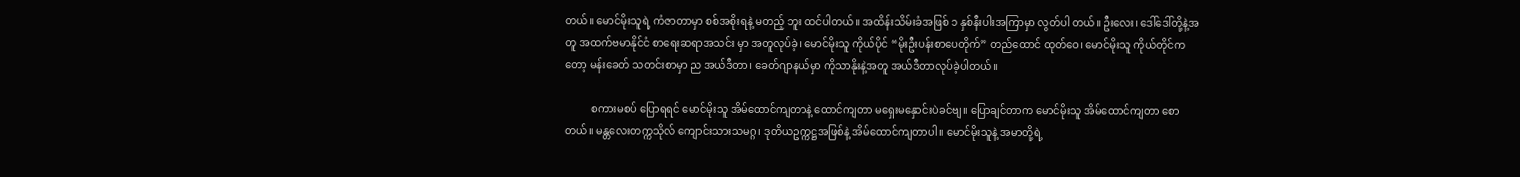တယ်။ မောင်မိုးသူရဲ့ ကံဇာတာမှာ စစ်အစိုးရနဲ့ မတည့် ဘူး ထင်ပါတယ်။ အထိန်းသိမ်းခံအဖြစ် ၁ နှစ်နီးပါးအကြာမှာ လွတ်ပါ တယ်။ ဦးလေး၊ ဒေါ်ဒေါ်တို့နဲ့အတူ အထက်ဗမာနိုင်ငံ စာရေးဆရာအသင်း မှာ အတူလုပ်ခဲ့၊ မောင်မိုးသူ ကိုယ်ပိုင် “မိုးဦးပန်းစာပေတိုက်” တည်ထောင် ထုတ်ဝေ၊ မောင်မိုးသူ ကိုယ်တိုင်ကတော့ မန်းခေတ် သတင်းစာမှာ ည အယ်ဒီတာ၊ ခေတ်ဂျာနယ်မှာ ကိုသာနိုးနဲ့အတူ အယ်ဒီတာလုပ်ခဲ့ပါတယ်။

          စကားမစပ် ပြောရရင် မောင်မိုးသူ အိမ်ထောင်ကျတာနဲ့ ထောင်ကျတာ မရှေးမနှောင်းပဲခင်ဗျ။ ပြောချင်တာက မောင်မိုးသူ အိမ်ထောင်ကျတာ စော တယ်။ မန္တလေးတက္ကသိုလ် ကျောင်းသားသမဂ္ဂ၊ ဒုတိယဥက္ကဋ္ဌအဖြစ်နဲ့ အိမ်ထောင်ကျတာပါ။ မောင်မိုးသူနဲ့ အမာတို့ရဲ့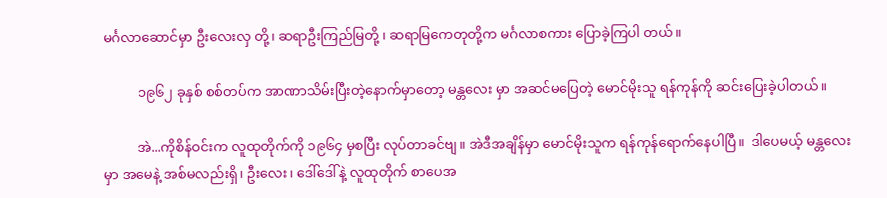မင်္ဂလာဆောင်မှာ ဦးလေးလှ တို့၊ ဆရာဦးကြည်မြတို့ ၊ ဆရာမြကေတုတို့က မင်္ဂလာစကား ပြောခဲ့ကြပါ တယ်။

          ၁၉၆၂ ခုနှစ် စစ်တပ်က အာဏာသိမ်းပြီးတဲ့နောက်မှာတော့ မန္တလေး မှာ အဆင်မပြေတဲ့ မောင်မိုးသူ ရန်ကုန်ကို ဆင်းပြေးခဲ့ပါတယ်။

          အဲ...ကိုစိန်ဝင်းက လူထုတိုက်ကို ၁၉၆၄ မှစပြီး လုပ်တာခင်ဗျ။ အဲဒီအချိန်မှာ မောင်မိုးသူက ရန်ကုန်ရောက်နေပါပြီ။  ဒါပေမယ့် မန္တလေး မှာ အမေနဲ့ အစ်မလည်းရှိ၊ ဦးလေး၊ ဒေါ်ဒေါ်နဲ့ လူထုတိုက် စာပေအ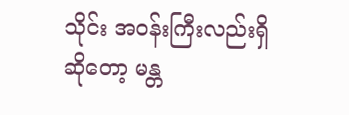သိုင်း အဝန်းကြီးလည်းရှိဆိုတော့ မန္တ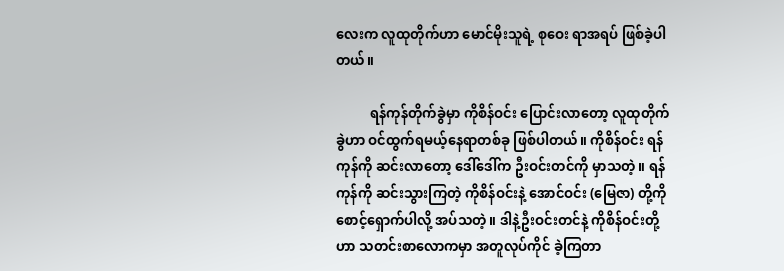လေးက လူထုတိုက်ဟာ မောင်မိုးသူရဲ့ စုဝေး ရာအရပ် ဖြစ်ခဲ့ပါတယ်။

          ရန်ကုန်တိုက်ခွဲမှာ ကိုစိန်ဝင်း ပြောင်းလာတော့ လူထုတိုက်ခွဲဟာ ဝင်ထွက်ရမယ့်နေရာတစ်ခု ဖြစ်ပါတယ်။ ကိုစိန်ဝင်း ရန်ကုန်ကို ဆင်းလာတော့ ဒေါ်ဒေါ်က ဦးဝင်းတင်ကို မှာသတဲ့။ ရန်ကုန်ကို ဆင်းသွားကြတဲ့ ကိုစိန်ဝင်းနဲ့ အောင်ဝင်း (မြေဇာ) တို့ကို စောင့်ရှောက်ပါလို့ အပ်သတဲ့။ ဒါနဲ့ဦးဝင်းတင်နဲ့ ကိုစိန်ဝင်းတို့ဟာ သတင်းစာလောကမှာ အတူလုပ်ကိုင် ခဲ့ကြတာ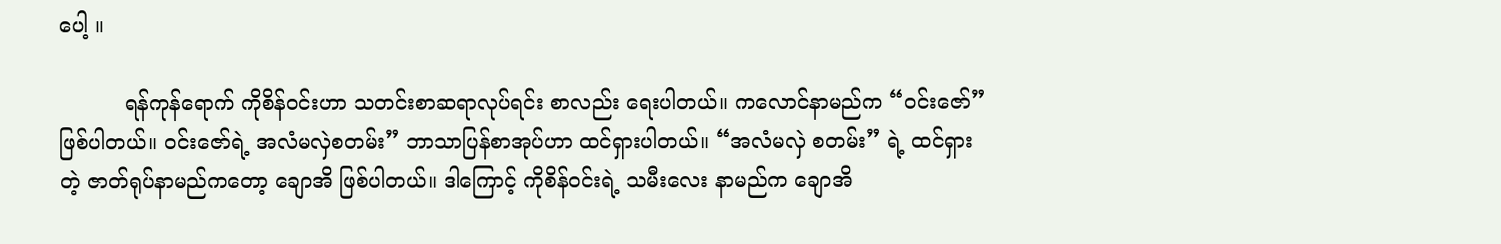ပေါ့ ။

          ရန်ကုန်ရောက် ကိုစိန်ဝင်းဟာ သတင်းစာဆရာလုပ်ရင်း စာလည်း ရေးပါတယ်။ ကလောင်နာမည်က “ဝင်းဇော်” ဖြစ်ပါတယ်။ ဝင်းဇော်ရဲ့ အလံမလှဲစတမ်း” ဘာသာပြန်စာအုပ်ဟာ ထင်ရှားပါတယ်။ “အလံမလှဲ စတမ်း” ရဲ့ ထင်ရှားတဲ့ ဇာတ်ရုပ်နာမည်ကတော့ ချောအိ ဖြစ်ပါတယ်။ ဒါကြောင့် ကိုစိန်ဝင်းရဲ့ သမီးလေး နာမည်က ချောအိ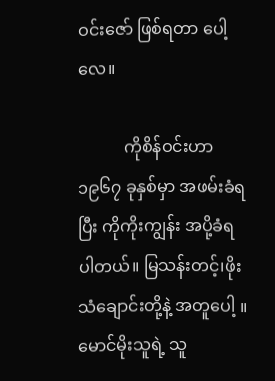ဝင်းဇော် ဖြစ်ရတာ ပေါ့လေ။

           ကိုစိန်ဝင်းဟာ ၁၉၆၇ ခုနှစ်မှာ အဖမ်းခံရပြီး ကိုကိုးကျွန်း အပို့ခံရ ပါတယ်။ မြသန်းတင့်၊ဖိုးသံချောင်းတို့နဲ့ အတူပေါ့ ။ မောင်မိုးသူရဲ့ သူ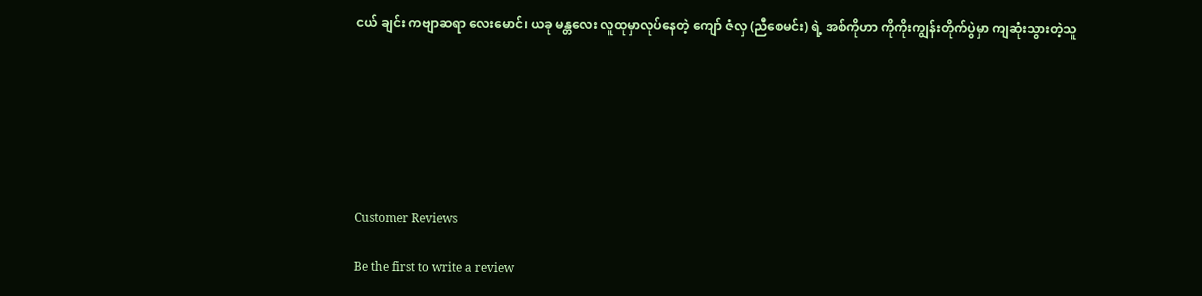ငယ် ချင်း ကဗျာဆရာ လေးမောင်၊ ယခု မန္တလေး လူထုမှာလုပ်နေတဲ့ ကျော် ဇံလှ (ညီစေမင်း) ရဲ့ အစ်ကိုဟာ ကိုကိုးကျွန်းတိုက်ပွဲမှာ ကျဆုံးသွားတဲ့သူ







Customer Reviews

Be the first to write a review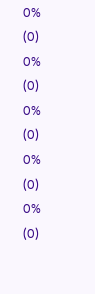0%
(0)
0%
(0)
0%
(0)
0%
(0)
0%
(0)